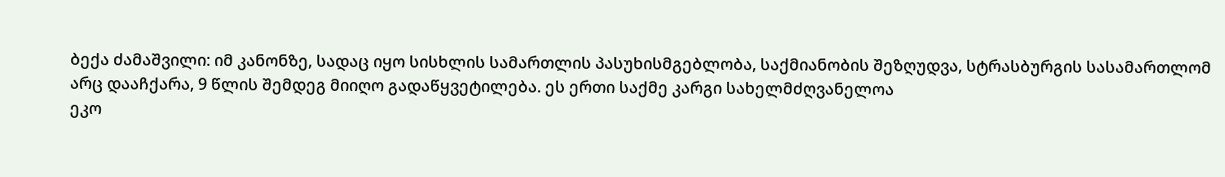ბექა ძამაშვილი: იმ კანონზე, სადაც იყო სისხლის სამართლის პასუხისმგებლობა, საქმიანობის შეზღუდვა, სტრასბურგის სასამართლომ არც დააჩქარა, 9 წლის შემდეგ მიიღო გადაწყვეტილება. ეს ერთი საქმე კარგი სახელმძღვანელოა
ეკო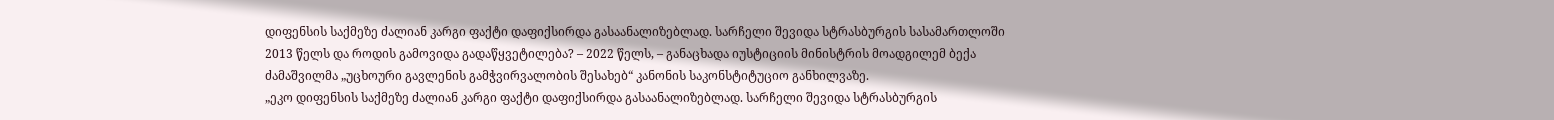დიფენსის საქმეზე ძალიან კარგი ფაქტი დაფიქსირდა გასაანალიზებლად. სარჩელი შევიდა სტრასბურგის სასამართლოში 2013 წელს და როდის გამოვიდა გადაწყვეტილება? – 2022 წელს, – განაცხადა იუსტიციის მინისტრის მოადგილემ ბექა ძამაშვილმა „უცხოური გავლენის გამჭვირვალობის შესახებ“ კანონის საკონსტიტუციო განხილვაზე.
„ეკო დიფენსის საქმეზე ძალიან კარგი ფაქტი დაფიქსირდა გასაანალიზებლად. სარჩელი შევიდა სტრასბურგის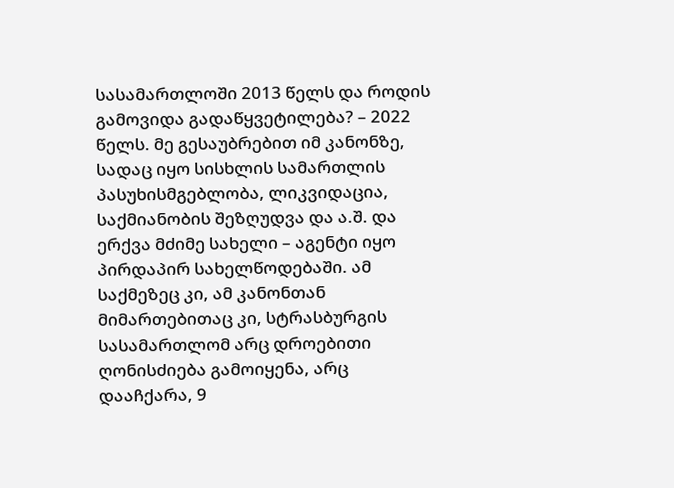სასამართლოში 2013 წელს და როდის გამოვიდა გადაწყვეტილება? – 2022 წელს. მე გესაუბრებით იმ კანონზე, სადაც იყო სისხლის სამართლის პასუხისმგებლობა, ლიკვიდაცია, საქმიანობის შეზღუდვა და ა.შ. და ერქვა მძიმე სახელი – აგენტი იყო პირდაპირ სახელწოდებაში. ამ საქმეზეც კი, ამ კანონთან მიმართებითაც კი, სტრასბურგის სასამართლომ არც დროებითი ღონისძიება გამოიყენა, არც დააჩქარა, 9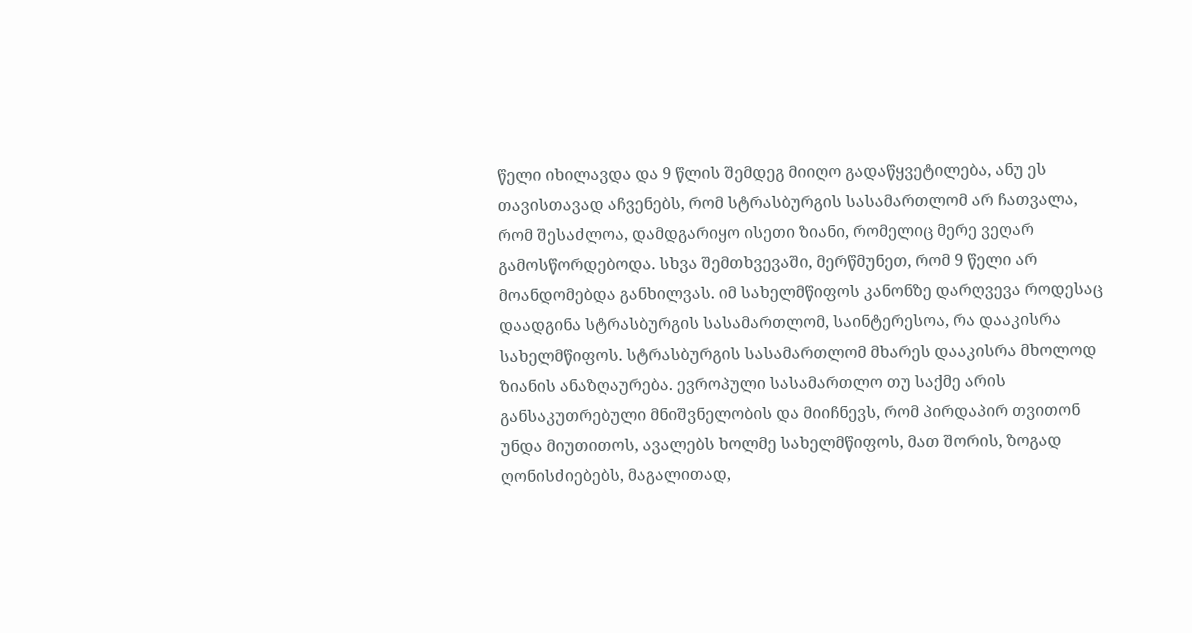წელი იხილავდა და 9 წლის შემდეგ მიიღო გადაწყვეტილება, ანუ ეს თავისთავად აჩვენებს, რომ სტრასბურგის სასამართლომ არ ჩათვალა, რომ შესაძლოა, დამდგარიყო ისეთი ზიანი, რომელიც მერე ვეღარ გამოსწორდებოდა. სხვა შემთხვევაში, მერწმუნეთ, რომ 9 წელი არ მოანდომებდა განხილვას. იმ სახელმწიფოს კანონზე დარღვევა როდესაც დაადგინა სტრასბურგის სასამართლომ, საინტერესოა, რა დააკისრა სახელმწიფოს. სტრასბურგის სასამართლომ მხარეს დააკისრა მხოლოდ ზიანის ანაზღაურება. ევროპული სასამართლო თუ საქმე არის განსაკუთრებული მნიშვნელობის და მიიჩნევს, რომ პირდაპირ თვითონ უნდა მიუთითოს, ავალებს ხოლმე სახელმწიფოს, მათ შორის, ზოგად ღონისძიებებს, მაგალითად,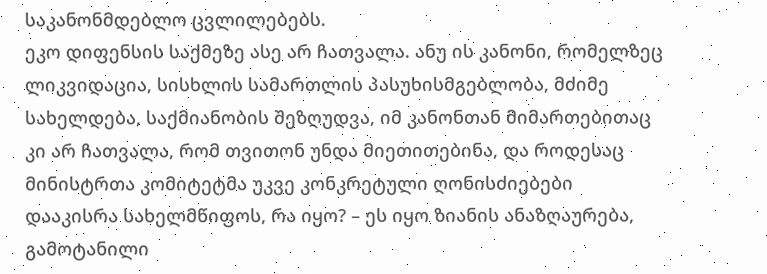საკანონმდებლო ცვლილებებს.
ეკო დიფენსის საქმეზე ასე არ ჩათვალა. ანუ ის კანონი, რომელზეც ლიკვიდაცია, სისხლის სამართლის პასუხისმგებლობა, მძიმე სახელდება, საქმიანობის შეზღუდვა, იმ კანონთან მიმართებითაც კი არ ჩათვალა, რომ თვითონ უნდა მიეთითებინა, და როდესაც მინისტრთა კომიტეტმა უკვე კონკრეტული ღონისძიებები დააკისრა სახელმწიფოს, რა იყო? – ეს იყო ზიანის ანაზღაურება, გამოტანილი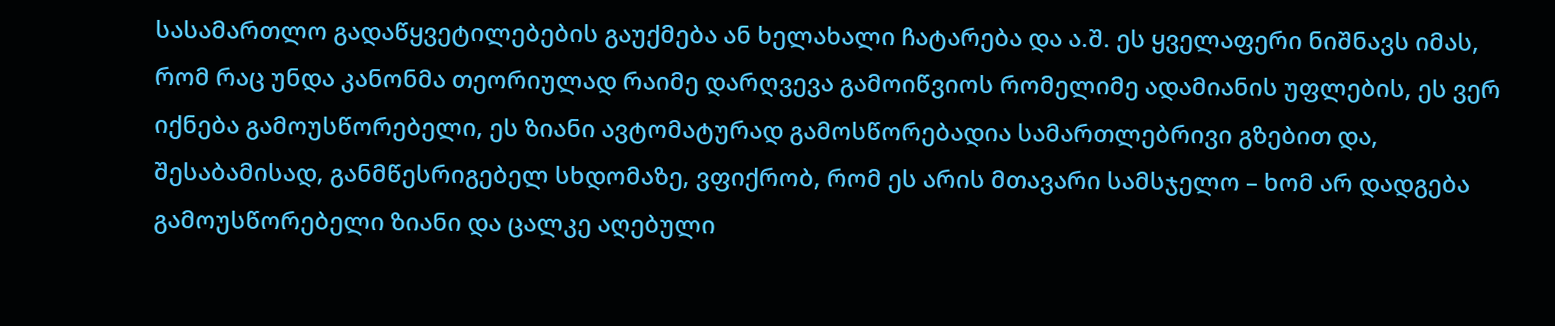სასამართლო გადაწყვეტილებების გაუქმება ან ხელახალი ჩატარება და ა.შ. ეს ყველაფერი ნიშნავს იმას, რომ რაც უნდა კანონმა თეორიულად რაიმე დარღვევა გამოიწვიოს რომელიმე ადამიანის უფლების, ეს ვერ იქნება გამოუსწორებელი, ეს ზიანი ავტომატურად გამოსწორებადია სამართლებრივი გზებით და, შესაბამისად, განმწესრიგებელ სხდომაზე, ვფიქრობ, რომ ეს არის მთავარი სამსჯელო – ხომ არ დადგება გამოუსწორებელი ზიანი და ცალკე აღებული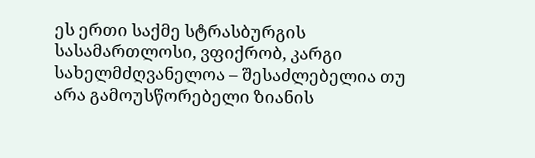ეს ერთი საქმე სტრასბურგის სასამართლოსი, ვფიქრობ, კარგი სახელმძღვანელოა – შესაძლებელია თუ არა გამოუსწორებელი ზიანის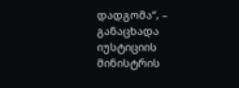დადგომა“, – განაცხადა იუსტიციის მინისტრის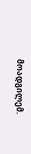მოადგილემ.